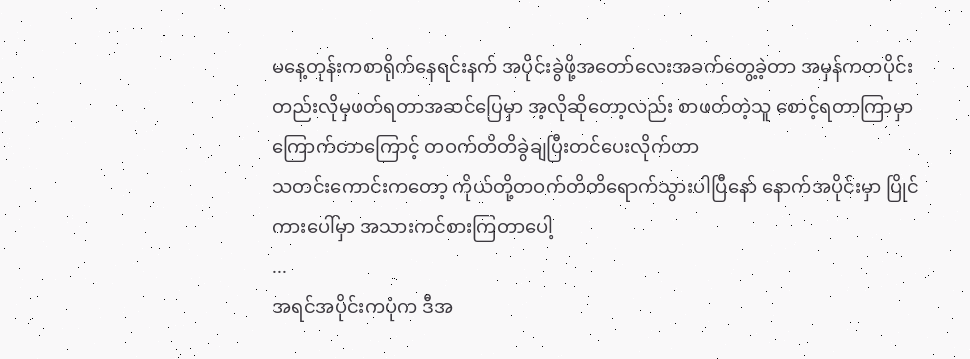မနေ့တုန်းကစာရိုက်နေရင်းနက် အပိုင်းခွဲဖို့အတော်လေးအခက်တွေ့ခဲ့တာ အမှန်ကတပိုင်းတည်းလိုမှဖတ်ရတာအဆင်ပြေမှာ အ့လိုဆိုတော့လည်း စာဖတ်တဲ့သူ စောင့်ရတာကြာမှာကြောက်တာကြောင့် တဝက်တိတိခွဲချပြီးတင်ပေးလိုက်တာ
သတင်းကောင်းကတော့ ကိုယ်တို့တဝက်တိတိရောက်သွားပါပြီနော် နောက်အပိုင်းမှာ ပြိုင်ကားပေါ်မှာ အသားကင်စားကြတာပေါ့
...
အရင်အပိုင်းကပုံက ဒီအ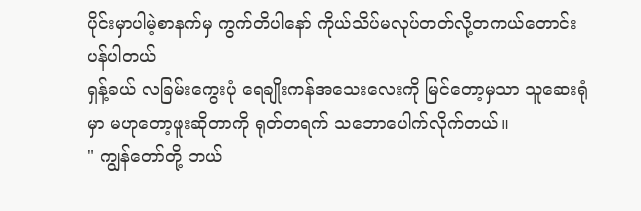ပိုင်းမှာပါမဲ့စာနက်မှ ကွက်တိပါနော် ကိုယ်သိပ်မလုပ်တတ်လို့တကယ်တောင်းပန်ပါတယ်
ရှန့်ခယ် လခြမ်းကွေးပုံ ရေချိုးကန်အသေးလေးကို မြင်တော့မှသာ သူဆေးရုံမှာ မဟုတော့ဖူးဆိုတာကို ရုတ်တရက် သဘောပေါက်လိုက်တယ်။
" ကျွန်တော်တို့ ဘယ်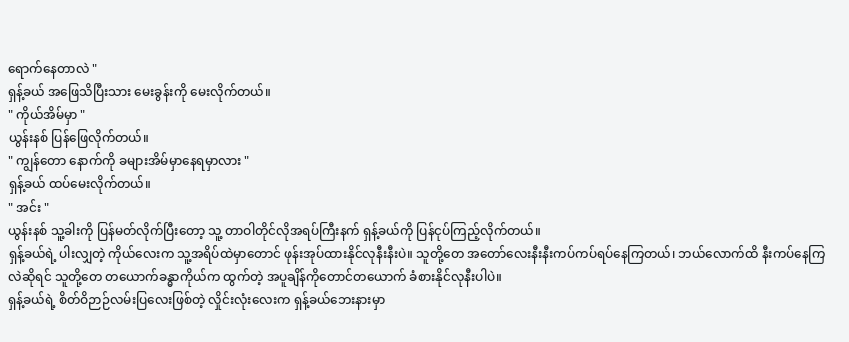ရောက်နေတာလဲ "
ရှန့်ခယ် အဖြေသိပြီးသား မေးခွန်းကို မေးလိုက်တယ်။
" ကိုယ်အိမ်မှာ "
ယွန်းနစ် ပြန်ဖြေလိုက်တယ်။
" ကျွန်တော နောက်ကို ခများအိမ်မှာနေရမှာလား "
ရှန့်ခယ် ထပ်မေးလိုက်တယ်။
" အင်း "
ယွန်းနစ် သူ့ခါးကို ပြန်မတ်လိုက်ပြီးတော့ သူ့ တာဝါတိုင်လိုအရပ်ကြီးနက် ရှန့်ခယ်ကို ပြန်ငုပ်ကြည့်လိုက်တယ်။
ရှန့်ခယ်ရဲ့ ပါးလျှတဲ့ ကိုယ်လေးက သူ့အရိပ်ထဲမှာတောင် ဖုန်းအုပ်ထားနိုင်လုနီးနီးပဲ။ သူတို့တေ အတော်လေးနီးနီးကပ်ကပ်ရပ်နေကြတယ်၊ ဘယ်လောက်ထိ နီးကပ်နေကြလဲဆိုရင် သူတို့တေ တယောက်ခန္ဓာကိုယ်က ထွက်တဲ့ အပူချိန်ကိုတောင်တယောက် ခံစားနိုင်လုနီးပါပဲ။
ရှန့်ခယ်ရဲ့ စိတ်ဝိဉာဉ်လမ်းပြလေးဖြစ်တဲ့ လှိုင်းလုံးလေးက ရှန့်ခယ်ဘေးနားမှာ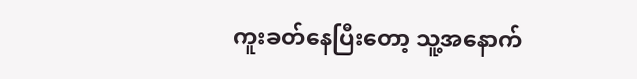ကူးခတ်နေပြီးတော့ သူ့အနောက်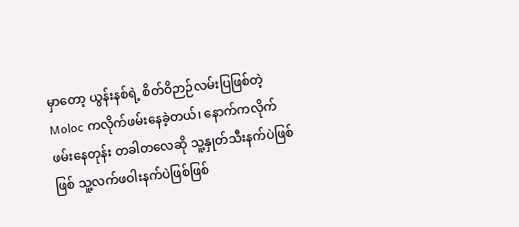မှာတော့ ယွန်းနစ်ရဲ့ စိတ်ဝိဉာဉ်လမ်းပြဖြစ်တဲ့ Moloc ကလိုက်ဖမ်းနေခဲ့တယ်၊ နောက်ကလိုက်ဖမ်းနေတုန်း တခါတလေဆို သူ့နှုတ်သီးနက်ပဲဖြစ်ဖြစ် သူ့လက်ဖဝါးနက်ပဲဖြစ်ဖြစ်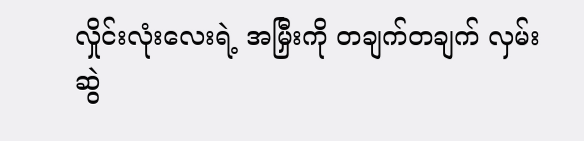လှိုင်းလုံးလေးရဲ့ အမြှီးကို တချက်တချက် လှမ်းဆွဲ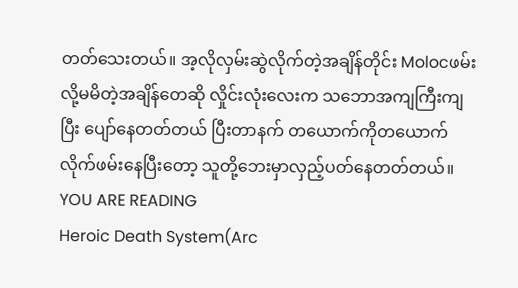တတ်သေးတယ်။ အ့လိုလှမ်းဆွဲလိုက်တဲ့အချိန်တိုင်း Molocဖမ်းလို့မမိတဲ့အချိန်တေဆို လှိုင်းလုံးလေးက သဘောအကျကြီးကျပြီး ပျော်နေတတ်တယ် ပြီးတာနက် တယောက်ကိုတယောက်လိုက်ဖမ်းနေပြီးတော့ သူတို့ဘေးမှာလှည့်ပတ်နေတတ်တယ်။
YOU ARE READING
Heroic Death System(Arc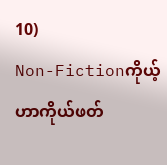10)
Non-Fictionကိုယ့်ဟာကိုယ်ဖတ်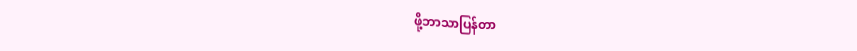ဖို့ဘာသာပြန်တာ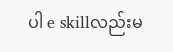ပါ e skillလည်းမ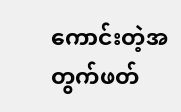ကောင်းတဲ့အတွက်ဖတ်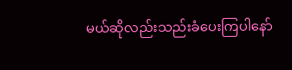မယ်ဆိုလည်းသည်းခံပေးကြပါနော်